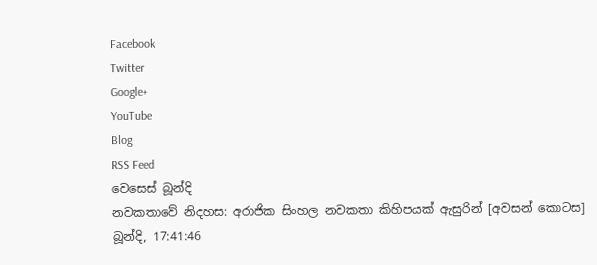Facebook
Twitter
Google+
YouTube
Blog
RSS Feed
වෙසෙස් බූන්දි
නවකතාවේ නිදහස: අරාජික සිංහල නවකතා කිහිපයක් ඇසුරින් [අවසන් කොටස]
බූන්දි, 17:41:46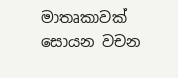මාතෘකාවක් සොයන වචන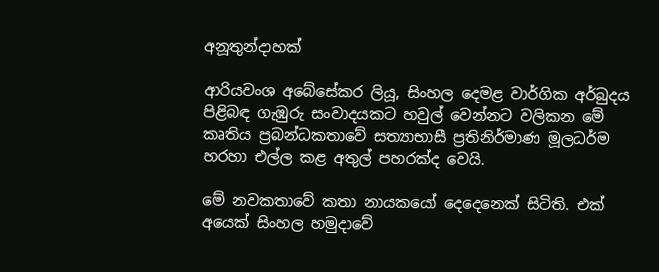අනූතුන්දාහක්

ආරියවංශ අබේසේකර ලියූ, සිංහල දෙමළ වාර්ගික අර්බුදය පිළිබඳ ගැඹුරු සංවාදයකට හවුල් වෙන්නට වලිකන මේ කෘතිය ප්‍රබන්ධකතාවේ සත්‍යාභාසී ප්‍රතිනිර්මාණ මූලධර්ම හරහා එල්ල කළ අතුල් පහරක්ද වෙයි.

මේ නවකතාවේ කතා නායකයෝ දෙදෙනෙක් සිටිති. එක් අයෙක් සිංහල හමුදාවේ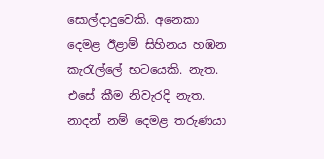සොල්දාදුවෙකි. අනෙකා දෙමළ ඊළාම් සිහිනය හඹන කැරැල්ලේ භටයෙකි. නැත. එසේ කීම නිවැරදි නැත. නාදන් නම් දෙමළ තරුණයා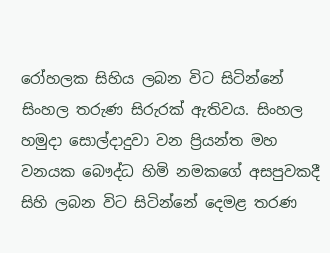රෝහලක සිහිය ලබන විට සිටින්නේ සිංහල තරුණ සිරුරක් ඇතිවය. සිංහල හමුදා සොල්දාදුවා වන ප්‍රියන්ත මහ වනයක බෞද්ධ හිමි නමකගේ අසපුවකදී සිහි ලබන විට සිටින්නේ දෙමළ තරණ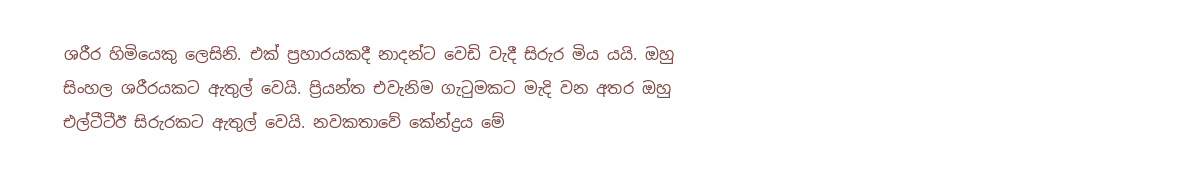ශරීර හිමියෙකු ලෙසිනි. එක් ප්‍රහාරයකදී නාදන්ට වෙඩි වැදී සිරුර මිය යයි. ඔහු සිංහල ශරීරයකට ඇතුල් වෙයි. ප්‍රියන්ත එවැනිම ගැටුමකට මැදි වන අතර ඔහු එල්ටීටීඊ සිරුරකට ඇතුල් වෙයි. නවකතාවේ කේන්ද්‍රය මේ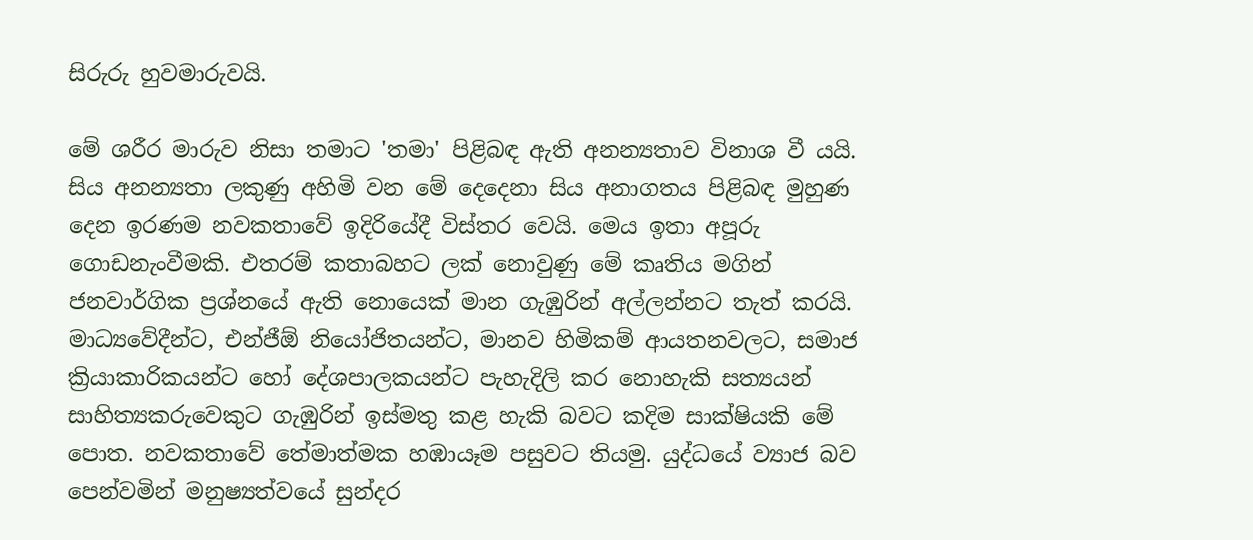සිරුරු හුවමාරුවයි.

මේ ශරීර මාරුව නිසා තමාට 'තමා' පිළිබඳ ඇති අනන්‍යතාව විනාශ වී යයි. සිය අනන්‍යතා ලකුණු අහිමි වන මේ දෙදෙනා සිය අනාගතය පිළිබඳ මුහුණ දෙන ඉරණම නවකතාවේ ඉදිරියේදී විස්තර වෙයි. මෙය ඉතා අපූරු ගොඩනැංවීමකි. එතරම් කතාබහට ලක් නොවුණු මේ කෘතිය මගින් ජනවාර්ගික ප්‍රශ්නයේ ඇති නොයෙක් මාන ගැඹුරින් අල්ලන්නට තැත් කරයි. මාධ්‍යවේදීන්ට, එන්ජීඕ නියෝජිතයන්ට, මානව හිමිකම් ආයතනවලට, සමාජ ක්‍රියාකාරිකයන්ට හෝ දේශපාලකයන්ට පැහැදිලි කර නොහැකි සත්‍යයන් සාහිත්‍යකරුවෙකුට ගැඹුරින් ඉස්මතු කළ හැකි බවට කදිම සාක්ෂියකි මේ පොත. නවකතාවේ තේමාත්මක හඹායෑම පසුවට තියමු. යුද්ධයේ ව්‍යාජ බව පෙන්වමින් මනුෂ්‍යත්වයේ සුන්දර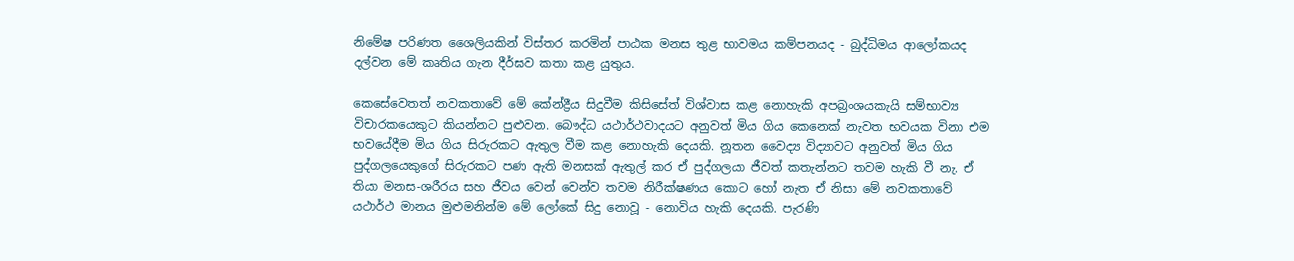නිමේෂ පරිණත ශෛලියකින් විස්තර කරමින් පාඨක මනස තුළ භාවමය කම්පනයද - බුද්ධිමය ආලෝකයද දල්වන මේ කෘතිය ගැන දීර්ඝව කතා කළ යුතුය.

කෙසේවෙතත් නවකතාවේ මේ කේන්ද්‍රීය සිදුවීම කිසිසේත් විශ්වාස කළ නොහැකි අපබ්‍රංශයකැයි සම්භාව්‍ය විචාරකයෙකුට කියන්නට පුළුවන. බෞද්ධ යථාර්ථවාදයට අනුවත් මිය ගිය කෙනෙක් නැවත භවයක විනා එම භවයේදීම මිය ගිය සිරුරකට ඇතුල වීම කළ නොහැකි දෙයකි. නූතන වෛද්‍ය විද්‍යාවට අනුවත් මිය ගිය පුද්ගලයෙකුගේ සිරුරකට පණ ඇති මනසක් ඇතුල් කර ඒ පුද්ගලයා ජීවත් කතැන්නට තවම හැකි වී නැ. ඒ තියා මනස-ශරීරය සහ ජීවය වෙන් වෙන්ව තවම නිරීක්ෂණය කොට හෝ නැත ඒ නිසා මේ නවකතාවේ යථාර්ථ මානය මුළුමනින්ම මේ ලෝකේ සිදු නොවූ - නොවිය හැකි දෙයකි. පැරණි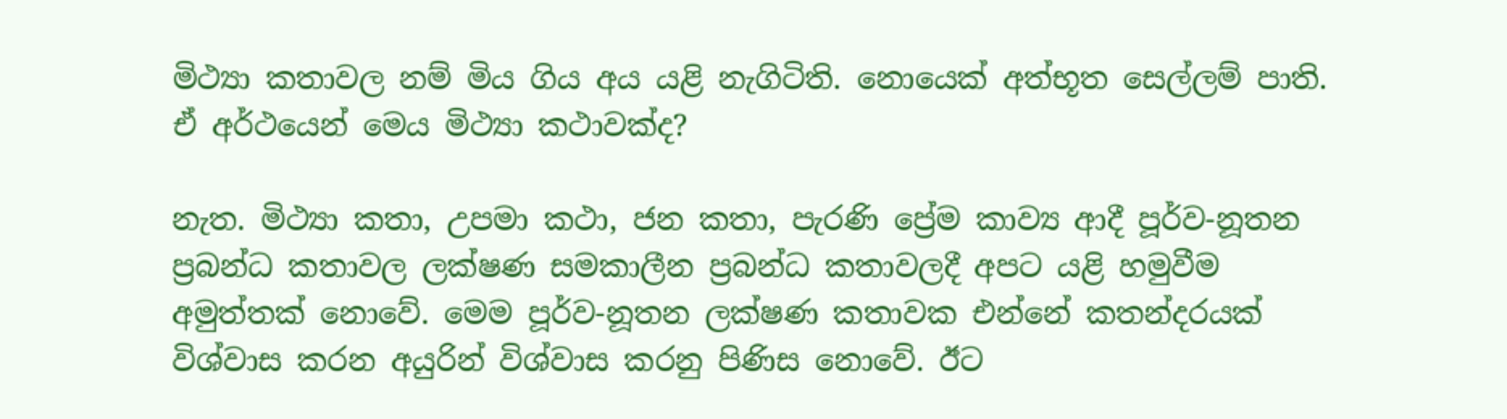මිථ්‍යා කතාවල නම් මිය ගිය අය යළි නැගිටිති. නොයෙක් අත්භූත සෙල්ලම් පාති. ඒ අර්ථයෙන් මෙය මිථ්‍යා කථාවක්ද?

නැත. මිථ්‍යා කතා, උපමා කථා, ජන කතා, පැරණි ප්‍රේම කාව්‍ය ආදී පූර්ව-නූතන ප්‍රබන්ධ කතාවල ලක්ෂණ සමකාලීන ප්‍රබන්ධ කතාවලදී අපට යළි හමුවීම අමුත්තක් නොවේ. මෙම පූර්ව-නූතන ලක්ෂණ කතාවක එන්නේ කතන්දරයක් විශ්වාස කරන අයුරින් විශ්වාස කරනු පිණිස නොවේ. ඊට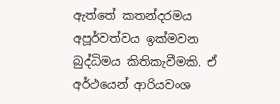ඇත්තේ කතන්දරමය අපූර්වත්වය ඉක්මවන බුද්ධිමය කිතිකැවීමකි. ඒ අර්ථයෙන් ආරියවංශ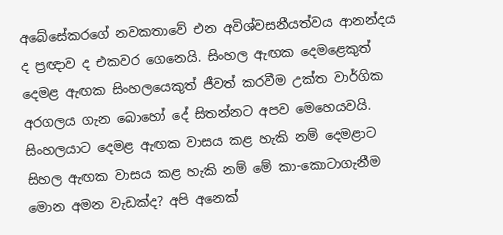අබේසේකරගේ නවකතාවේ එන අවිශ්වසනීයත්වය ආනන්දය ද ප්‍රඥාව ද එකවර ගෙනෙයි. සිංහල ඇඟක දෙමළෙකුත් දෙමළ ඇඟක සිංහලයෙකුත් ජීවත් කරවීම උක්ත වාර්ගික අරගලය ගැන බොහෝ දේ සිතන්නට අපව මෙහෙයවයි. සිංහලයාට දෙමළ ඇඟක වාසය කළ හැකි නම් දෙමළාට සිහල ඇඟක වාසය කළ හැකි නම් මේ කා-කොටාගැනීම මොන අමන වැඩක්ද? අපි අනෙක්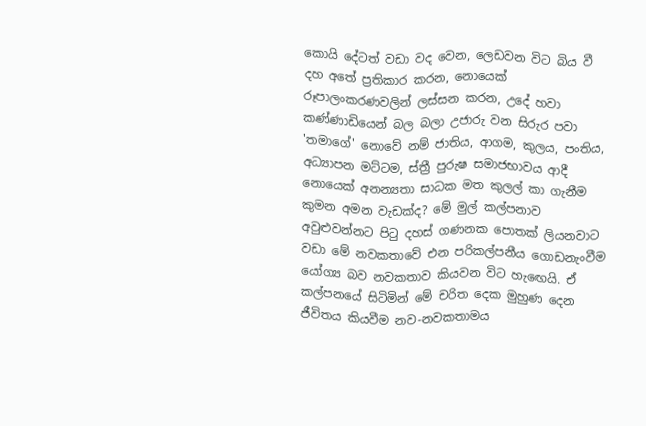කොයි දේටත් වඩා වද වෙන, ලෙඩවන විට බිය වී දහ අතේ ප්‍රතිකාර කරන, නොයෙක් රූපාලංකරණවලින් ලස්සන කරන, උදේ හවා කණ්ණාඩියෙන් බල බලා උජාරු වන සිරුර පවා 'තමාගේ' නොවේ නම් ජාතිය, ආගම, කුලය, පංතිය, අධ්‍යාපන මට්ටම, ස්ත්‍රී පුරුෂ සමාජභාවය ආදී නොයෙක් අනන්‍යතා සාධක මත කුලල් කා ගැනීම කුමන අමන වැඩක්ද? මේ මුල් කල්පනාව අවුළුවන්නට පිටු දහස් ගණනක පොතක් ලියනවාට වඩා මේ නවකතාවේ එන පරිකල්පනීය ගොඩනැංවීම යෝග්‍ය බව නවකතාව කියවන විට හැඟෙයි. ඒ කල්පනයේ සිටිමින් මේ චරිත දෙක මුහුණ දෙන ජීවිතය කියවීම නව-නවකතාමය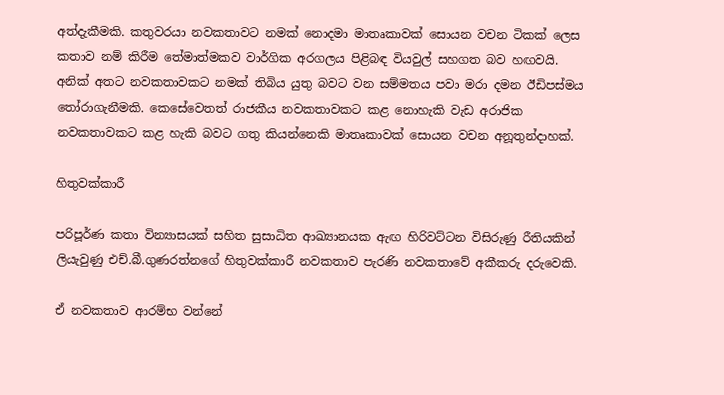අත්දැකීමකි. කතුවරයා නවකතාවට නමක් නොදමා මාතෘකාවක් සොයන වචන ටිකක් ලෙස කතාව නම් කිරීම තේමාත්මකව වාර්ගික අරගලය පිළිබඳ වියවුල් සහගත බව හඟවයි. අනික් අතට නවකතාවකට නමක් තිබිය යුතු බවට වන සම්මතය පවා මරා දමන ඊඩිපස්මය තෝරාගැනීමකි. කෙසේවෙතත් රාජකීය නවකතාවකට කළ නොහැකි වැඩ අරාජික නවකතාවකට කළ හැකි බවට ගතු කියන්නෙකි මාතෘකාවක් සොයන වචන අනූතුන්දාහක්.

හිතුවක්කාරී

පරිපූර්ණ කතා වින්‍යාසයක් සහිත සුසාධිත ආඛ්‍යානයක ඇඟ හිරිවට්ටන විසිරුණු රීතියකින් ලියැවුණු එච්.බී.ගුණරත්නගේ හිතුවක්කාරී නවකතාව පැරණි නවකතාවේ අකීකරු දරුවෙකි.

ඒ නවකතාව ආරම්භ වන්නේ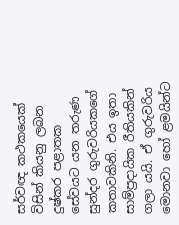සර්වඥ කථකයෙක් විසින් කියනු ලබන දුෂ්කර පළාතක සේවයට යන තරුණ සුන්දර ගුරුවරියකගේ කතාවකිනි. එය ඉතා සාම්ප්‍රදායික රීතියකින් ගලා යයි. ඒ ගුරුවරිය මොනවා හෝ ළමයින්ට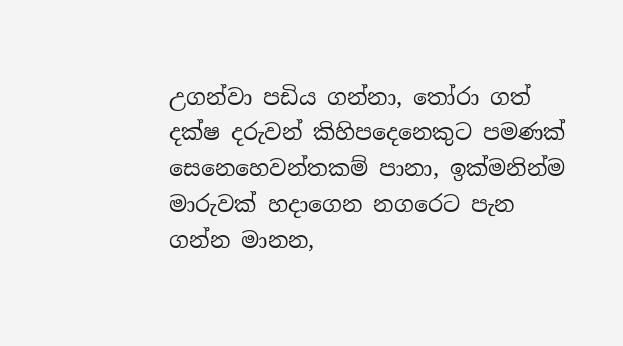උගන්වා පඩිය ගන්නා, තෝරා ගත් දක්ෂ දරුවන් කිහිපදෙනෙකුට පමණක් සෙනෙහෙවන්තකම් පානා, ඉක්මනින්ම මාරුවක් හදාගෙන නගරෙට පැන ගන්න මානන,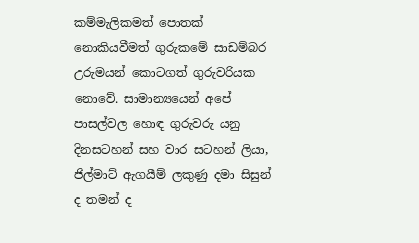කම්මැලිකමත් පොතක් නොකියවීමත් ගුරුකමේ සාඩම්බර උරුමයන් කොටගත් ගුරුවරියක නොවේ. සාමාන්‍යයෙන් අපේ පාසල්වල හොඳ ගුරුවරු යනු දිනසටහන් සහ වාර සටහන් ලියා, ජිල්මාට් ඇගයීම් ලකුණු දමා සිසුන් ද තමන් ද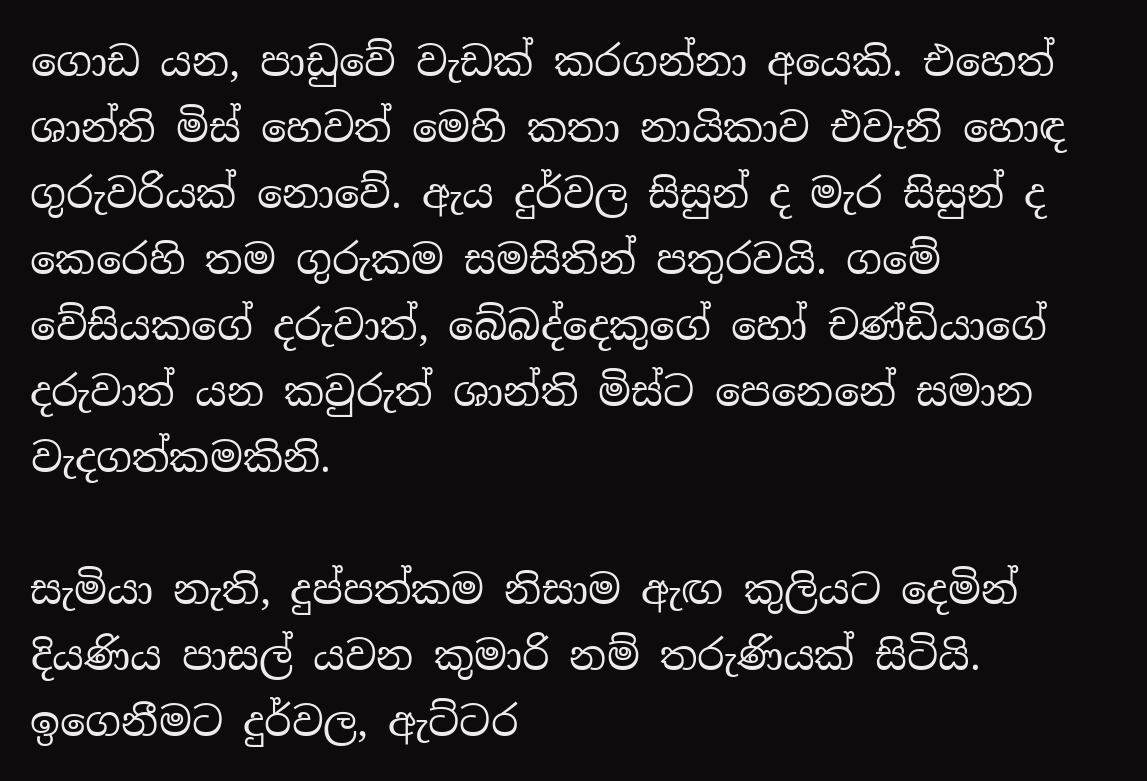ගොඩ යන, පාඩුවේ වැඩක් කරගන්නා අයෙකි. එහෙත් ශාන්ති මිස් හෙවත් මෙහි කතා නායිකාව එවැනි හොඳ ගුරුවරියක් නොවේ. ඇය දුර්වල සිසුන් ද මැර සිසුන් ද කෙරෙහි තම ගුරුකම සමසිතින් පතුරවයි. ගමේ වේසියකගේ දරුවාත්, බේබද්දෙකුගේ හෝ චණ්ඩියාගේ දරුවාත් යන කවුරුත් ශාන්ති මිස්ට පෙනෙනේ සමාන වැදගත්කමකිනි.

සැමියා නැති, දුප්පත්කම නිසාම ඇඟ කුලියට දෙමින් දියණිය පාසල් යවන කුමාරි නම් තරුණියක් සිටියි. ඉගෙනීමට දුර්වල, ඇට්ටර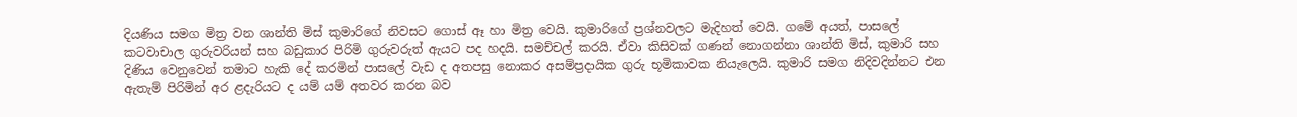දියණිය සමග මිත්‍ර වන ශාන්ති මිස් කුමාරිගේ නිවසට ගොස් ඈ හා මිත්‍ර වෙයි. කුමාරිගේ ප්‍රශ්නවලට මැදිහත් වෙයි. ගමේ අයත්, පාසලේ කටවාචාල ගුරුවරියන් සහ බඩුකාර පිරිමි ගුරුවරුත් ඇයට පද හදයි. සමච්චල් කරයි. ඒවා කිසිවක් ගණන් නොගන්නා ශාන්ති මිස්, කුමාරි සහ දිණිය වෙනුවෙන් තමාට හැකි දේ කරමින් පාසලේ වැඩ ද අතපසු නොකර අසම්ප්‍රදායික ගුරු භූමිකාවක නියැලෙයි. කුමාරි සමග නිදිවදින්නට එන ඇතැම් පිරිමින් අර ළදැරියට ද යම් යම් අතවර කරන බව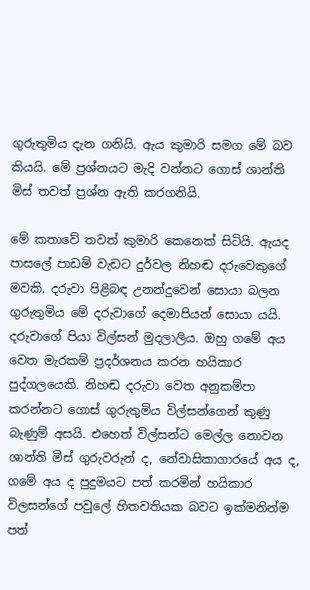ගුරුතුමිය දැන ගනියි. ඇය කුමාරි සමග මේ බව කියයි. මේ ප්‍රශ්නයට මැදි වන්නට ගොස් ශාන්ති මිස් තවත් ප්‍රශ්න ඇති කරගනියි.

මේ කතාවේ තවත් කුමාරි කෙනෙක් සිටියි. ඇයද පාසලේ පාඩම් වැඩට දුර්වල නිහඬ දරුවෙකුගේ මවකි. දරුවා පිළිබඳ උනන්දුවෙන් සොයා බලන ගුරුතුමිය මේ දරුවාගේ දෙමාපියන් සොයා යයි. දරුවාගේ පියා විල්සන් මුදලාලිය. ඔහු ගමේ අය වෙත මැරකම් ප්‍රදර්ශනය කරන හයිකාර පුද්ගලයෙකි. නිහඬ දරුවා වෙත අනුකම්පා කරන්නට ගොස් ගුරුතුමිය විල්සන්ගෙන් කුණු බැණුම් අසයි. එහෙත් විල්සන්ට මෙල්ල නොවන ශාන්ති මිස් ගුරුවරුන් ද, නේවාසිකාගාරයේ අය ද, ගමේ අය ද පුදුමයට පත් කරමින් හයිකාර විලසන්ගේ පවුලේ හිතවතියක බවට ඉක්මනින්ම පත්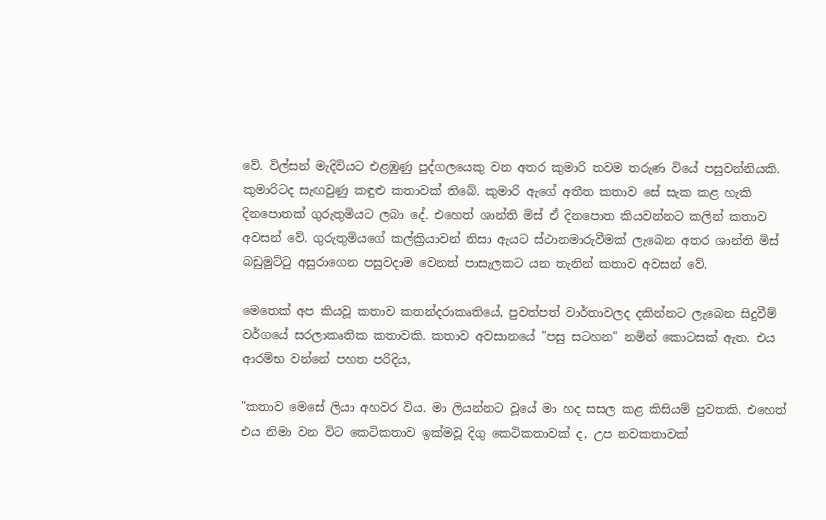වේ. විල්සන් මැදිවියට එළඹුණු පුද්ගලයෙකු වන අතර කුමාරි තවම තරුණ වියේ පසුවන්නියකි. කුමාරිටද සැඟවුණු කඳුළු කතාවක් තිබේ. කුමාරි ඇගේ අතීත කතාව සේ සැක කළ හැකි දිනපොතක් ගුරුතුමියට ලබා දේ. එහෙත් ශාන්ති මිස් ඒ දිනපොත කියවන්නට කලින් කතාව අවසන් වේ. ගුරුතුමියගේ කල්ක්‍රියාවන් නිසා ඇයට ස්ථානමාරුවීමක් ලැබෙන අතර ශාන්ති මිස් බඩුමුට්ටු අසුරාගෙන පසුවදාම වෙනත් පාසැලකට යන තැනින් කතාව අවසන් වේ.

මෙතෙක් අප කියවූ කතාව කතන්දරාකෘතියේ, පුවත්පත් වාර්තාවලද දකින්නට ලැබෙන සිදුවීම් වර්ගයේ සරලාකෘතික කතාවකි. කතාව අවසානයේ "පසු සටහන" නමින් කොටසක් ඇත. එය ආරම්භ වන්නේ පහත පරිදිය,

"කතාව මෙසේ ලියා අහවර විය. මා ලියන්නට වූයේ මා හද සසල කළ කිසියම් පුවතකි. එහෙත් එය නිමා වන විට කෙටිකතාව ඉක්මවූ දිගු කෙටිකතාවක් ද, උප නවකතාවක්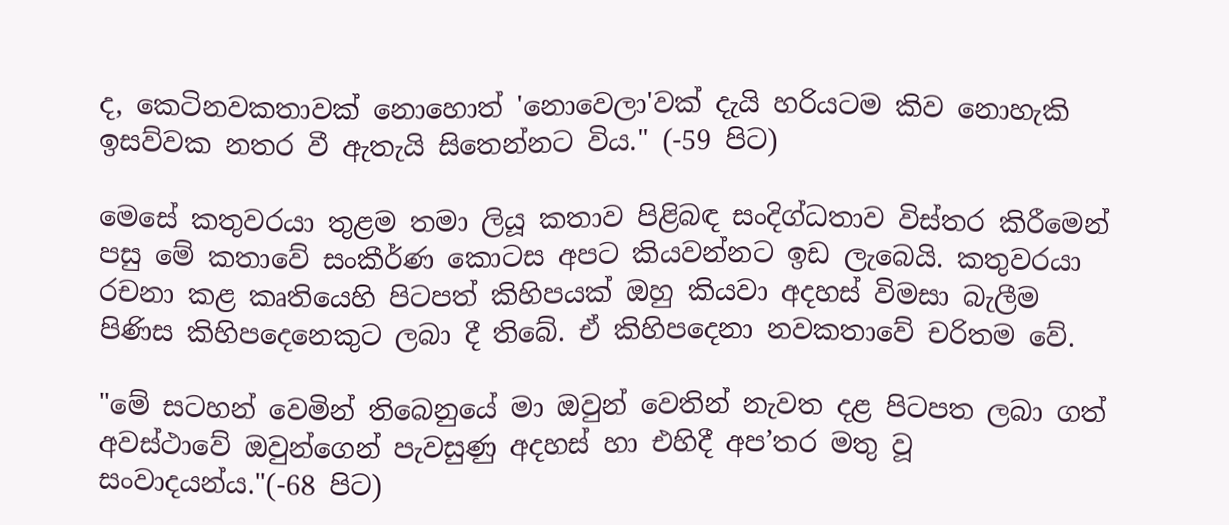ද, කෙටිනවකතාවක් නොහොත් 'නොවෙලා'වක් දැයි හරියටම කිව නොහැකි ඉසව්වක නතර වී ඇතැයි සිතෙන්නට විය." (-59 පිට)

මෙසේ කතුවරයා තුළම තමා ලියූ කතාව පිළිබඳ සංදිග්ධතාව විස්තර කිරීමෙන් පසු මේ කතාවේ සංකීර්ණ කොටස අපට කියවන්නට ඉඩ ලැබෙයි. කතුවරයා රචනා කළ කෘතියෙහි පිටපත් කිහිපයක් ඔහු කියවා අදහස් විමසා බැලීම පිණිස කිහිපදෙනෙකුට ලබා දී තිබේ. ඒ කිහිපදෙනා නවකතාවේ චරිතම වේ.

"මේ සටහන් වෙමින් තිබෙනුයේ මා ඔවුන් වෙතින් නැවත දළ පිටපත ලබා ගත් අවස්ථාවේ ඔවුන්ගෙන් පැවසුණු අදහස් හා එහිදී අප’තර මතු වූ සංවාදයන්ය."(-68 පිට)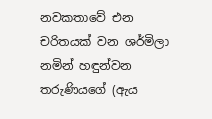නවකතාවේ එන චරිතයක් වන ශර්මිලා නමින් හඳුන්වන තරුණියගේ (ඇය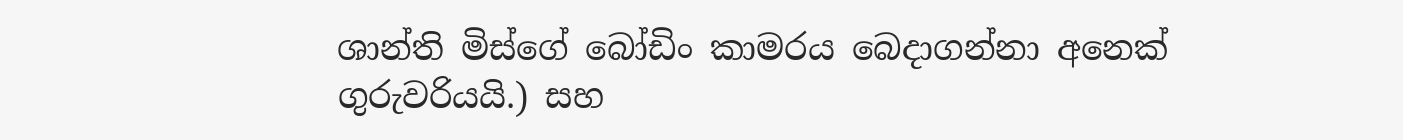ශාන්ති මිස්ගේ බෝඩිං කාමරය බෙදාගන්නා අනෙක් ගුරුවරියයි.) සහ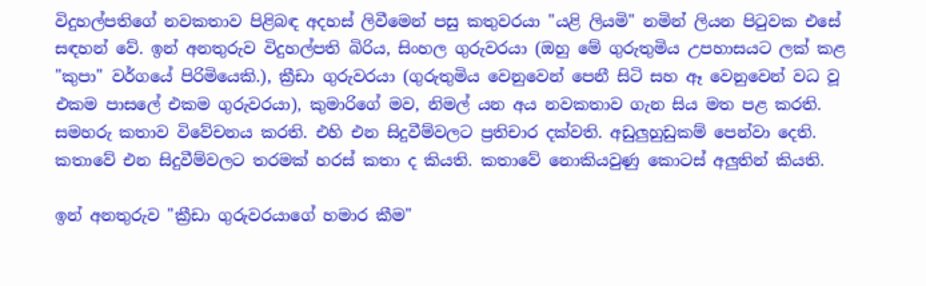විදුහල්පතිගේ නවකතාව පිළිබඳ අදහස් ලිවීමෙන් පසු කතුවරයා "යළි ලියමි" නමින් ලියන පිටුවක එසේ සඳහන් වේ. ඉන් අනතුරුව විදුහල්පති බිරිය, සිංහල ගුරුවරයා (ඔහු මේ ගුරුතුමිය උපහාසයට ලක් කළ "කුපා" වර්ගයේ පිරිමියෙකි.), ක්‍රීඩා ගුරුවරයා (ගුරුතුමිය වෙනුවෙන් පෙනී සිටි සහ ඈ වෙනුවෙන් වධ වූ එකම පාසලේ එකම ගුරුවරයා), කුමාරිගේ මව, නිමල් යන අය නවකතාව ගැන සිය මත පළ කරති. සමහරු කතාව විවේචනය කරති. එහි එන සිදුවීම්වලට ප්‍රතිචාර දක්වති. අඩුලුහුඩුකම් පෙන්වා දෙති. කතාවේ එන සිදුවීම්වලට තරමක් හරස් කතා ද කියති. කතාවේ නොකියවුණු කොටස් අලුතින් කියති.

ඉන් අනතුරුව "ක්‍රීඩා ගුරුවරයාගේ හමාර කීම"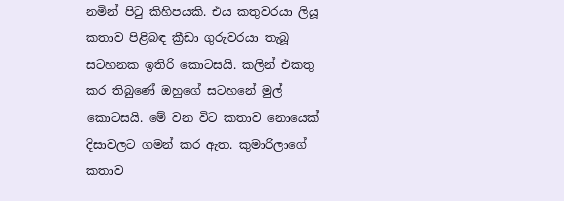නමින් පිටු කිහිපයකි. එය කතුවරයා ලියූ කතාව පිළිබඳ ක්‍රීඩා ගුරුවරයා තැබූ සටහනක ඉතිරි කොටසයි. කලින් එකතු කර තිබුණේ ඔහුගේ සටහනේ මුල් කොටසයි. මේ වන විට කතාව නොයෙක් දිසාවලට ගමන් කර ඇත. කුමාරිලාගේ කතාව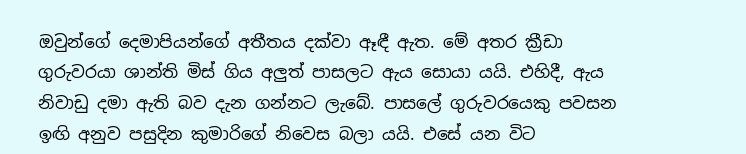ඔවුන්ගේ දෙමාපියන්ගේ අතීතය දක්වා ඈඳී ඇත. මේ අතර ක්‍රීඩා ගුරුවරයා ශාන්ති මිස් ගිය අලුත් පාසලට ඇය සොයා යයි. එහිදී, ඇය නිවාඩු දමා ඇති බව දැන ගන්නට ලැබේ. පාසලේ ගුරුවරයෙකු පවසන ඉඟි අනුව පසුදින කුමාරිගේ නිවෙස බලා යයි. එසේ යන විට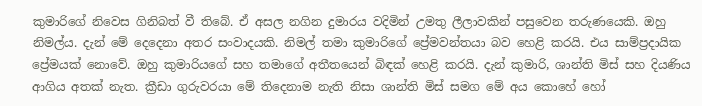කුමාරිගේ නිවෙස ගිනිබත් වී තිබේ. ඒ අසල නගින දුමාරය වදිමින් උමතු ලීලාවකින් පසුවෙන තරුණයෙකි. ඔහු නිමල්ය. දැන් මේ දෙදෙනා අතර සංවාදයකි. නිමල් තමා කුමාරිගේ ප්‍රේමවන්තයා බව හෙළි කරයි. එය සාම්ප්‍රදායික ප්‍රේමයක් නොවේ. ඔහු කුමාරියගේ සහ තමාගේ අතීතයෙන් බිඳක් හෙළි කරයි. දැන් කුමාරි, ශාන්ති මිස් සහ දියණිය ආගිය අතක් නැත. ක්‍රීඩා ගුරුවරයා මේ තිදෙනාම නැති නිසා ශාන්ති මිස් සමග මේ අය කොහේ හෝ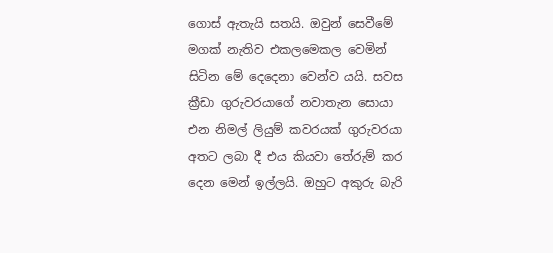ගොස් ඇතැයි සතයි. ඔවුන් සෙවීමේ මගක් නැතිව එකලමෙකල වෙමින් සිටින මේ දෙදෙනා වෙන්ව යයි. සවස ක්‍රීඩා ගුරුවරයාගේ නවාතැන සොයා එන නිමල් ලියුම් කවරයක් ගුරුවරයා අතට ලබා දී එය කියවා තේරුම් කර දෙන මෙන් ඉල්ලයි. ඔහුට අකුරු බැරි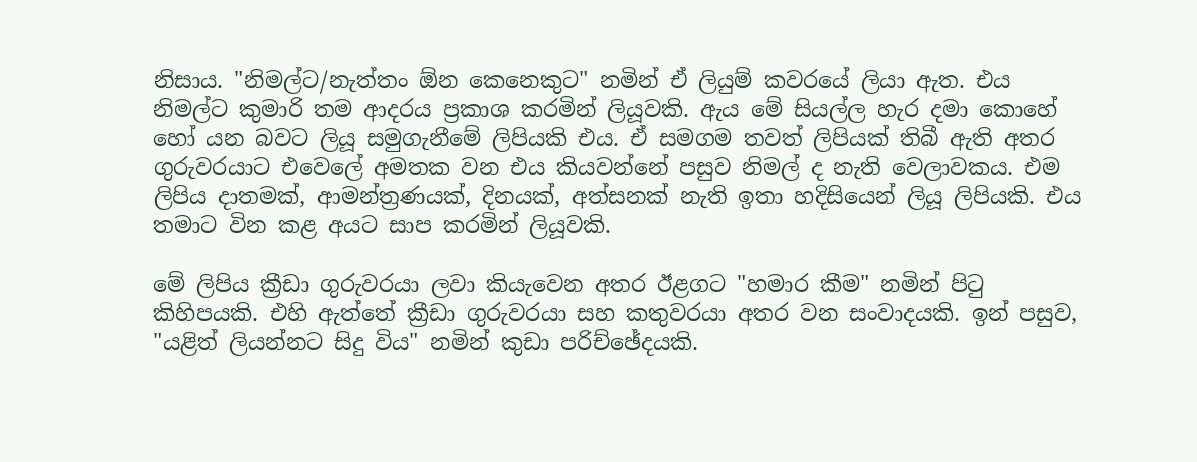නිසාය. "නිමල්ට/නැත්තං ඕන කෙනෙකුට" නමින් ඒ ලියුම් කවරයේ ලියා ඇත. එය නිමල්ට කුමාරි තම ආදරය ප්‍රකාශ කරමින් ලියූවකි. ඇය මේ සියල්ල හැර දමා කොහේ හෝ යන බවට ලියූ සමුගැනීමේ ලිපියකි එය. ඒ සමගම තවත් ලිපියක් තිබී ඇති අතර ගුරුවරයාට එවෙලේ අමතක වන එය කියවන්නේ පසුව නිමල් ද නැති වෙලාවකය. එම ලිපිය දාතමක්, ආමන්ත්‍රණයක්, දිනයක්, අත්සනක් නැති ඉතා හදිසියෙන් ලියූ ලිපියකි. එය තමාට වින කළ අයට සාප කරමින් ලියූවකි.

මේ ලිපිය ක්‍රීඩා ගුරුවරයා ලවා කියැවෙන අතර ඊළගට "හමාර කීම" නමින් පිටු කිහිපයකි. එහි ඇත්තේ ක්‍රීඩා ගුරුවරයා සහ කතුවරයා අතර වන සංවාදයකි. ඉන් පසුව, "යළිත් ලියන්නට සිදු විය" නමින් කුඩා පරිච්ඡේදයකි.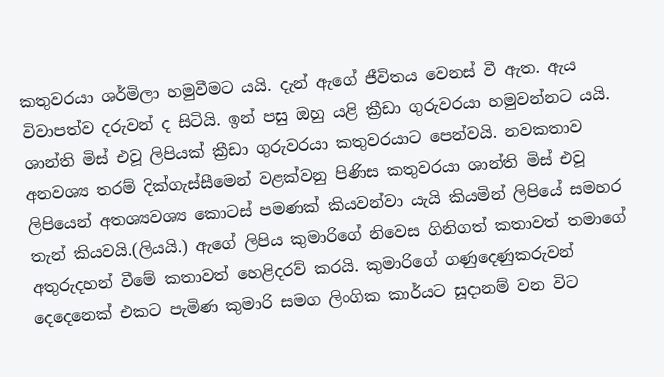කතුවරයා ශර්මිලා හමුවීමට යයි. දැන් ඇගේ ජීවිතය වෙනස් වී ඇත. ඇය විවාපත්ව දරුවන් ද සිටියි. ඉන් පසු ඔහු යළි ක්‍රීඩා ගුරුවරයා හමුවන්නට යයි. ශාන්ති මිස් එවූ ලිපියක් ක්‍රීඩා ගුරුවරයා කතුවරයාට පෙන්වයි. නවකතාව අනවශ්‍ය තරම් දික්ගැස්සීමෙන් වළක්වනු පිණිස කතුවරයා ශාන්ති මිස් එවූ ලිපියෙන් අතශ්‍යවශ්‍ය කොටස් පමණක් කියවන්වා යැයි කියමින් ලිපියේ සමහර තැන් කියවයි.(ලියයි.) ඇගේ ලිපිය කුමාරිගේ නිවෙස ගිනිගත් කතාවත් තමාගේ අතුරුදහන් වීමේ කතාවත් හෙළිදරව් කරයි. කුමාරිගේ ගණුදෙණුකරුවන් දෙදෙනෙක් එකට පැමිණ කුමාරි සමග ලිංගික කාර්යට සූදානම් වන විට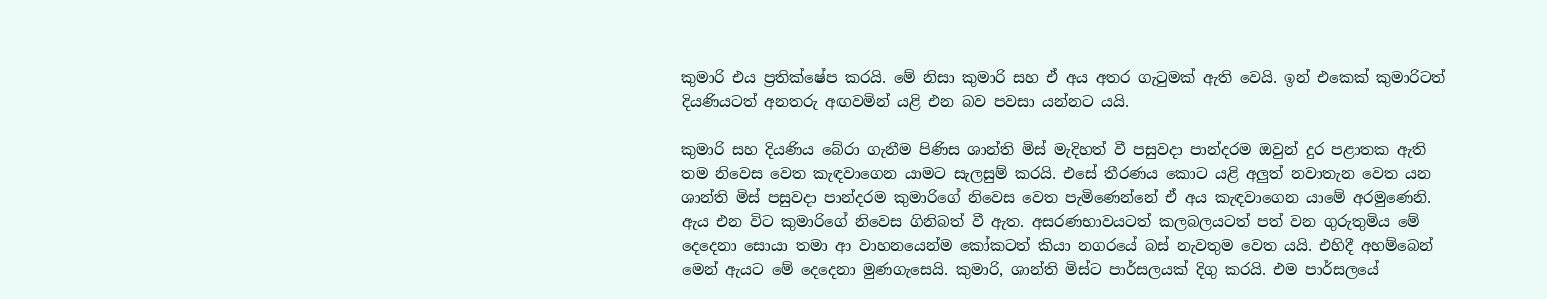කුමාරි එය ප්‍රතික්ෂේප කරයි. මේ නිසා කුමාරි සහ ඒ අය අතර ගැටුමක් ඇති වෙයි. ඉන් එකෙක් කුමාරිටත් දියණියටත් අනතරු අඟවමින් යළි එන බව පවසා යන්නට යයි.

කුමාරි සහ දියණිය බේරා ගැනීම පිණිස ශාන්ති මිස් මැදිහත් වී පසුවදා පාන්දරම ඔවුන් දුර පළාතක ඇති තම නිවෙස වෙත කැඳවාගෙන යාමට සැලසුම් කරයි. එසේ තීරණය කොට යළි අලුත් නවාතැන වෙත යන ශාන්ති මිස් පසුවදා පාන්දරම කුමාරිගේ නිවෙස වෙත පැමිණෙන්නේ ඒ අය කැඳවාගෙන යාමේ අරමුණෙනි. ඇය එන විට කුමාරිගේ නිවෙස ගිනිබත් වී ඇත. අසරණභාවයටත් කලබලයටත් පත් වන ගුරුතුමිය මේ දෙදෙනා සොයා තමා ආ වාහනයෙන්ම කෝකටත් කියා නගරයේ බස් නැවතුම වෙත යයි. එහිදී අහම්බෙන් මෙන් ඇයට මේ දෙදෙනා මුණගැසෙයි. කුමාරි, ශාන්ති මිස්ට පාර්සලයක් දිගු කරයි. එම පාර්සලයේ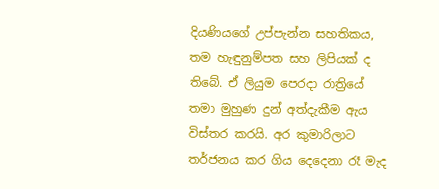දියණියගේ උප්පැන්න සහතිකය, තම හැඳුනුම්පත සහ ලිපියක් ද තිබේ. ඒ ලියුම පෙරදා රාත්‍රියේ තමා මුහුණ දුන් අත්දැකීම ඇය විස්තර කරයි. අර කුමාරිලාට තර්ජනය කර ගිය දෙදෙනා රෑ මැද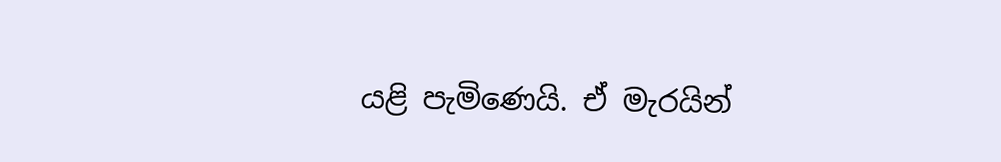යළි පැමිණෙයි. ඒ මැරයින්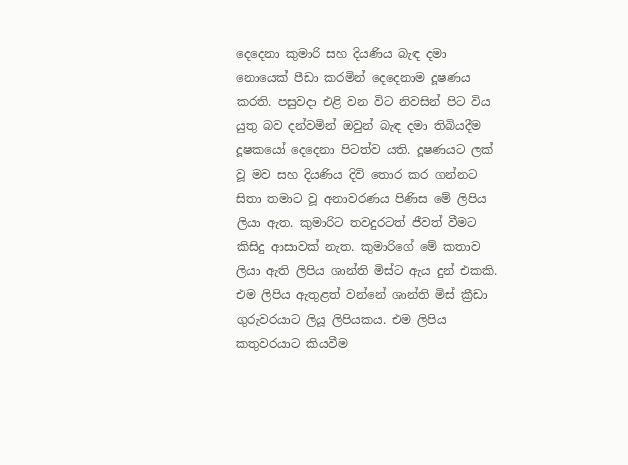දෙදෙනා කුමාරි සහ දියණිය බැඳ දමා නොයෙක් පීඩා කරමින් දෙදෙනාම දූෂණය කරති. පසුවදා එළි වන විට නිවසින් පිට විය යුතු බව දන්වමින් ඔවුන් බැඳ දමා තිබියදීම දූෂකයෝ දෙදෙනා පිටත්ව යති. දූෂණයට ලක් වූ මව සහ දියණිය දිවි තොර කර ගන්නට සිතා තමාට වූ අනාවරණය පිණිස මේ ලිපිය ලියා ඇත. කුමාරිට තවදුරටත් ජීවත් වීමට කිසිදු ආසාවක් නැත. කුමාරිගේ මේ කතාව ලියා ඇති ලිපිය ශාන්ති මිස්ට ඇය දුන් එකකි. එම ලිපිය ඇතුළත් වන්නේ ශාන්ති මිස් ක්‍රීඩා ගුරුවරයාට ලියූ ලිපියකය. එම ලිපිය කතුවරයාට කියවීම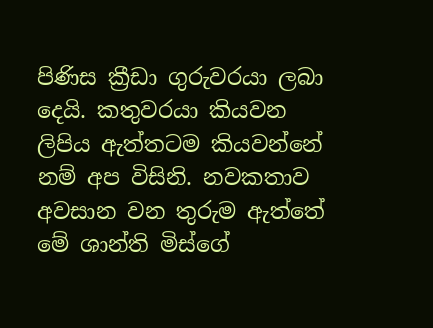පිණිස ක්‍රීඩා ගුරුවරයා ලබා දෙයි. කතුවරයා කියවන ලිපිය ඇත්තටම කියවන්නේ නම් අප විසිනි. නවකතාව අවසාන වන තුරුම ඇත්තේ මේ ශාන්ති මිස්ගේ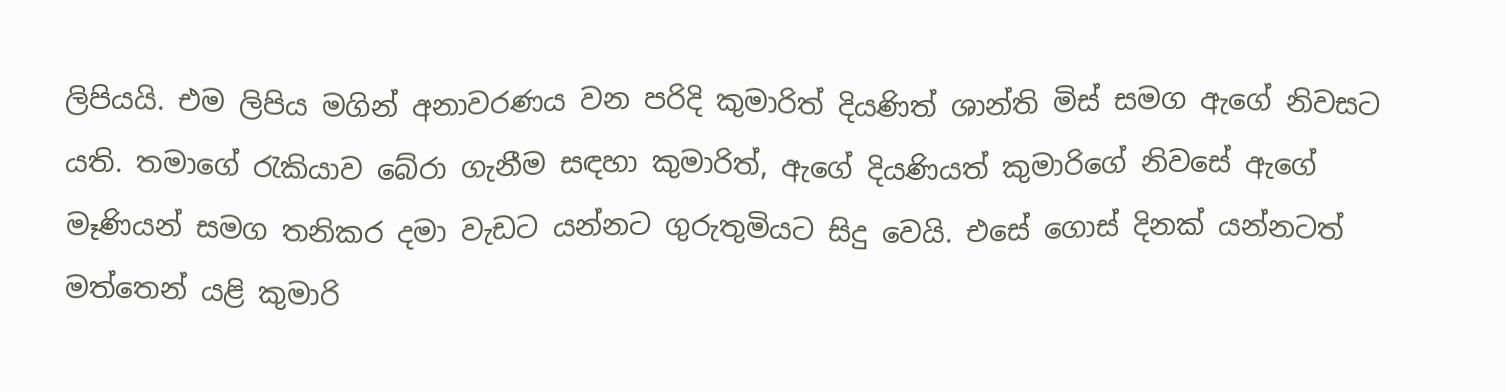ලිපියයි. එම ලිපිය මගින් අනාවරණය වන පරිදි කුමාරිත් දියණිත් ශාන්ති මිස් සමග ඇගේ නිවසට යති. තමාගේ රැකියාව බේරා ගැනීම සඳහා කුමාරිත්, ඇගේ දියණියත් කුමාරිගේ නිවසේ ඇගේ මෑණියන් සමග තනිකර දමා වැඩට යන්නට ගුරුතුමියට සිදු වෙයි. එසේ ගොස් දිනක් යන්නටත් මත්තෙන් යළි කුමාරි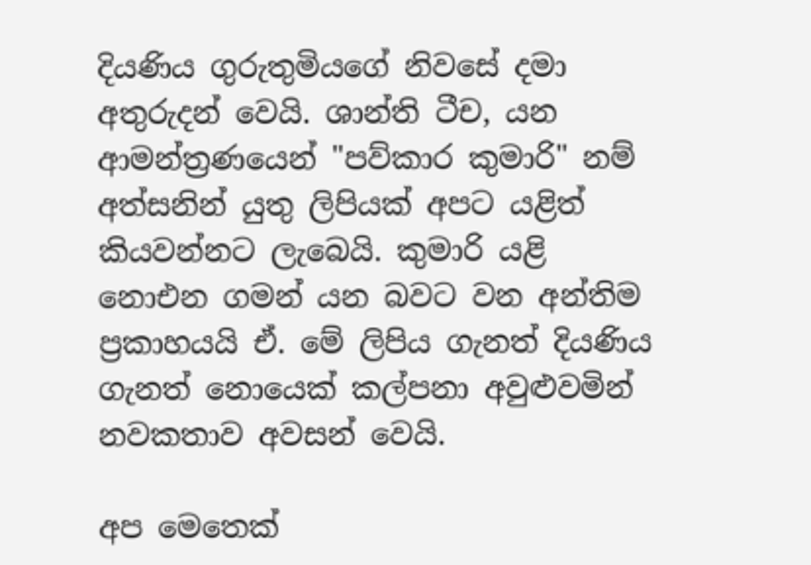දියණිය ගුරුතුමියගේ නිවසේ දමා අතුරුදන් වෙයි. ශාන්ති ටීච, යන ආමන්ත්‍රණයෙන් "පව්කාර කුමාරි" නම් අත්සනින් යුතු ලිපියක් අපට යළිත් කියවන්නට ලැබෙයි. කුමාරි යළි නොඑන ගමන් යන බවට වන අන්තිම ප්‍රකාහයයි ඒ. මේ ලිපිය ගැනත් දියණිය ගැනත් නොයෙක් කල්පනා අවුළුවමින් නවකතාව අවසන් වෙයි.

අප මෙතෙක්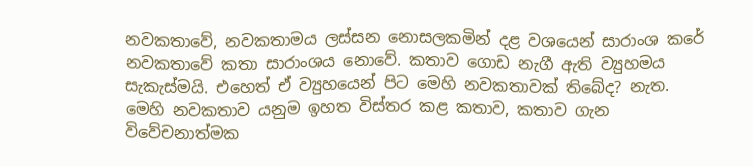නවකතාවේ, නවකතාමය ලස්සන නොසලකමින් දළ වශයෙන් සාරාංශ කරේ නවකතාවේ කතා සාරාංශය නොවේ. කතාව ගොඩ නැගී ඇති ව්‍යුහමය සැකැස්මයි. එහෙත් ඒ ව්‍යුහයෙන් පිට මෙහි නවකතාවක් තිබේද? නැත. මෙහි නවකතාව යනුම ඉහත විස්තර කළ කතාව, කතාව ගැන විවේචනාත්මක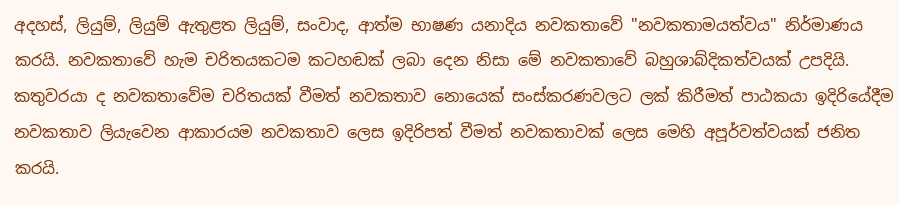අදහස්, ලියුම්, ලියුම් ඇතුළත ලියුම්, සංවාද, ආත්ම භාෂණ යනාදිය නවකතාවේ "නවකතාමයත්වය" නිර්මාණය කරයි. නවකතාවේ හැම චරිතයකටම කටහඬක් ලබා දෙන නිසා මේ නවකතාවේ බහුශාබ්දිකත්වයක් උපදියි. කතුවරයා ද නවකතාවේම චරිතයක් වීමත් නවකතාව නොයෙක් සංස්කරණවලට ලක් කිරීමත් පාඨකයා ඉදිරියේදීම නවකතාව ලියැවෙන ආකාරයම නවකතාව ලෙස ඉදිරිපත් වීමත් නවකතාවක් ලෙස මෙහි අපූර්වත්වයක් ජනිත කරයි.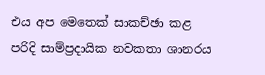එය අප මෙතෙක් සාකච්ඡා කළ පරිදි සාම්ප්‍රදායික නවකතා ශානරය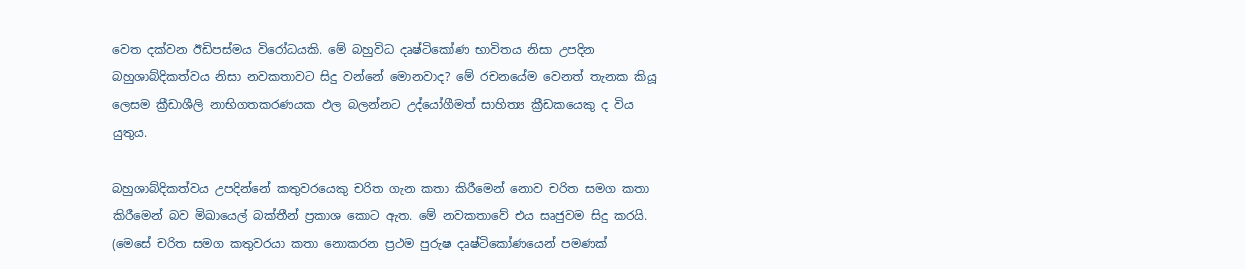වෙත දක්වන ඊඩිපස්මය විරෝධයකි. මේ බහුවිධ දෘෂ්ටිකෝණ භාවිතය නිසා උපදින බහුශාබ්දිකත්වය නිසා නවකතාවට සිදු වන්නේ මොනවාද? මේ රචනයේම වෙනත් තැනක කියූ ලෙසම ක්‍රීඩාශීලි නාභිගතකරණයක ඵල බලන්නට උද්යෝගීමත් සාහිත්‍ය ක්‍රීඩකයෙකු ද විය යුතුය.

බහුශාබ්දිකත්වය උපදින්නේ කතුවරයෙකු චරිත ගැන කතා කිරීමෙන් නොව චරිත සමග කතා කිරීමෙන් බව මිඛායෙල් බක්තීන් ප්‍රකාශ කොට ඇත. මේ නවකතාවේ එය සෘජුවම සිදු කරයි. (මෙසේ චරිත සමග කතුවරයා කතා නොකරන ප්‍රථම පුරුෂ දෘෂ්ටිකෝණයෙන් පමණක්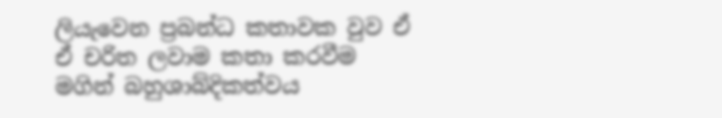ලියැවෙන ප්‍රබන්ධ කතාවක වුව ඒ ඒ චරිත ලවාම කතා කරවීම මගින් බහුශාබ්දිකත්වය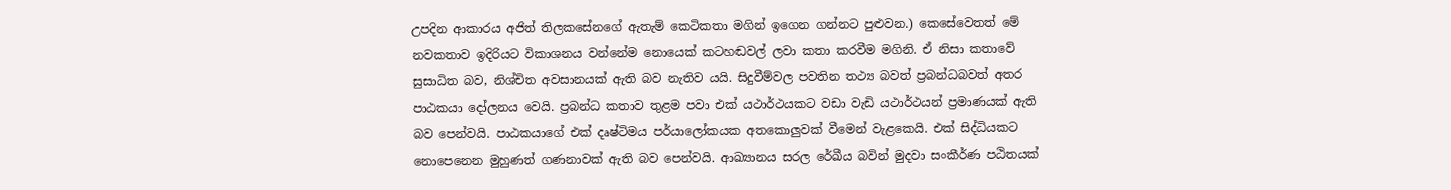උපදින ආකාරය අජිත් තිලකසේනගේ ඇතැම් කෙටිකතා මගින් ඉගෙන ගන්නට පුළුවන.) කෙසේවෙතත් මේ නවකතාව ඉදිරියට විකාශනය වන්නේම නොයෙක් කටහඬවල් ලවා කතා කරවීම මගිනි. ඒ නිසා කතාවේ සුසාධිත බව, නිශ්චිත අවසානයක් ඇති බව නැතිව යයි. සිදුවීම්වල පවතින තථ්‍ය බවත් ප්‍රබන්ධබවත් අතර පාඨකයා දෝලනය වෙයි. ප්‍රබන්ධ කතාව තුළම පවා එක් යථාර්ථයකට වඩා වැඩි යථාර්ථයන් ප්‍රමාණයක් ඇති බව පෙන්වයි. පාඨකයාගේ එක් දෘෂ්ටිමය පර්යාලෝකයක අතකොලුවක් වීමෙන් වැළකෙයි. එක් සිද්ධියකට නොපෙනෙන මුහුණත් ගණනාවක් ඇති බව පෙන්වයි. ආඛ්‍යානය සරල රේඛීය බවින් මුදවා සංකීර්ණ පඨිතයක්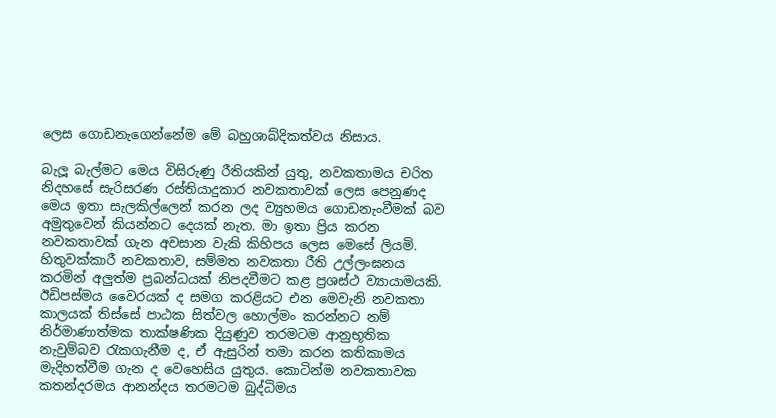ලෙස ගොඩනැගෙන්නේම මේ බහුශාබ්දිකත්වය නිසාය.

බැලූ බැල්මට මෙය විසිරුණු රීතියකින් යුතු, නවකතාමය චරිත නිදහසේ සැරිසරණ රස්තියාදුකාර නවකතාවක් ලෙස පෙනුණද මෙය ඉතා සැලකිල්ලෙන් කරන ලද ව්‍යුහමය ගොඩනැංවීමක් බව අමුතුවෙන් කියන්නට දෙයක් නැත. මා ඉතා ප්‍රිය කරන නවකතාවක් ගැන අවසාන වැකි කිහිපය ලෙස මෙසේ ලියමි. හිතුවක්කාරී නවකතාව, සම්මත නවකතා රීති උල්ලංඝනය කරමින් අලුත්ම ප්‍රබන්ධයක් නිපදවීමට කළ ප්‍රශස්ථ ව්‍යායාමයකි. ඊඩිපස්මය වෛරයක් ද සමග කරළියට එන මෙවැනි නවකතා කාලයක් තිස්සේ පාඨක සිත්වල හොල්මං කරන්නට නම් නිර්මාණාත්මක තාක්ෂණික දියුණුව තරමටම ආනුභූතික නැවුම්බව රැකගැනීම ද, ඒ ඇසුරින් තමා කරන කතිකාමය මැදිහත්වීම ගැන ද වෙහෙසිය යුතුය. කොටින්ම නවකතාවක කතන්දරමය ආනන්දය තරමටම බුද්ධිමය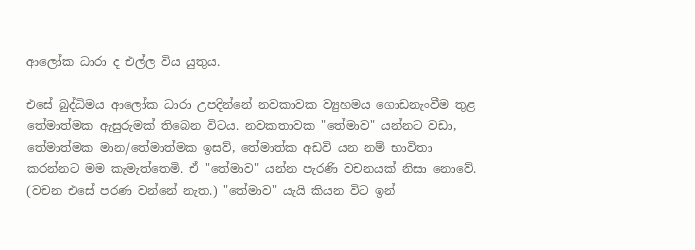ආලෝක ධාරා ද එල්ල විය යුතුය.

එසේ බුද්ධිමය ආලෝක ධාරා උපදින්නේ නවකාවක ව්‍යුහමය ගොඩනැංවීම තුළ තේමාත්මක ඇසුරුමක් තිබෙන විටය. නවකතාවක "තේමාව" යන්නට වඩා, තේමාත්මක මාන/තේමාත්මක ඉසව්, තේමාත්ක අඩවි යන නම් භාවිතා කරන්නට මම කැමැත්තෙමි. ඒ "තේමාව" යන්න පැරණි වචනයක් නිසා නොවේ. (වචන එසේ පරණ වන්නේ නැත.) "තේමාව" යැයි කියන විට ඉන්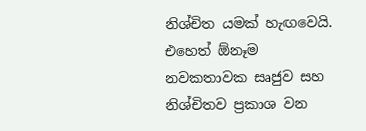නිශ්චිත යමක් හැඟවෙයි. එහෙත් ඕනෑම නවකතාවක සෘජුව සහ නිශ්චිතව ප්‍රකාශ වන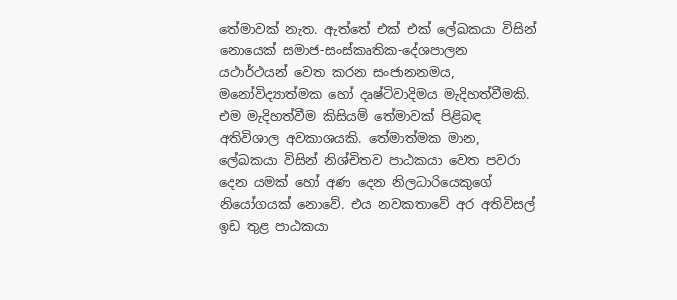තේමාවක් නැත. ඇත්තේ එක් එක් ලේඛකයා විසින් නොයෙක් සමාජ-සංස්කෘතික-දේශපාලන යථාර්ථයන් වෙත කරන සංජානනමය, මනෝවිද්‍යාත්මක හෝ දෘෂ්ටිවාදිමය මැදිහත්වීමකි. එම මැදිහත්වීම කිසියම් තේමාවක් පිළිබඳ අතිවිශාල අවකාශයකි. තේමාත්මක මාන, ලේඛකයා විසින් නිශ්චිතව පාඨකයා වෙත පවරා දෙන යමක් හෝ අණ දෙන නිලධාරියෙකුගේ නියෝගයක් නොවේ. එය නවකතාවේ අර අතිවිසල් ඉඩ තුළ පාඨකයා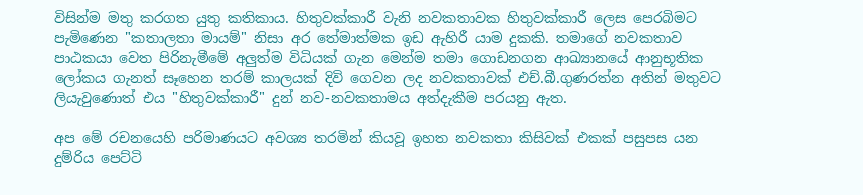විසින්ම මතු කරගත යුතු කතිකාය. හිතුවක්කාරී වැනි නවකතාවක හිතුවක්කාරී ලෙස පෙරබිමට පැමිණෙන "කතාලතා මායම්" නිසා අර තේමාත්මක ඉඩ ඇහිරී යාම දුකකි. තමාගේ නවකතාව පාඨකයා වෙත පිරිනැමීමේ අලුත්ම විධියක් ගැන මෙන්ම තමා ගොඩනගන ආඛ්‍යානයේ ආනුභූතික ලෝකය ගැනත් සෑහෙන තරම් කාලයක් දිවි ගෙවන ලද නවකතාවක් එච්.බී.ගුණරත්න අතින් මතුවට ලියැවුණොත් එය "හිතුවක්කාරී" දුන් නව-නවකතාමය අත්දැකීම පරයනු ඇත.

අප මේ රචනයෙහි පරිමාණයට අවශ්‍ය තරමින් කියවූ ඉහත නවකතා කිසිවක් එකක් පසුපස යන දුම්රිය පෙට්ටි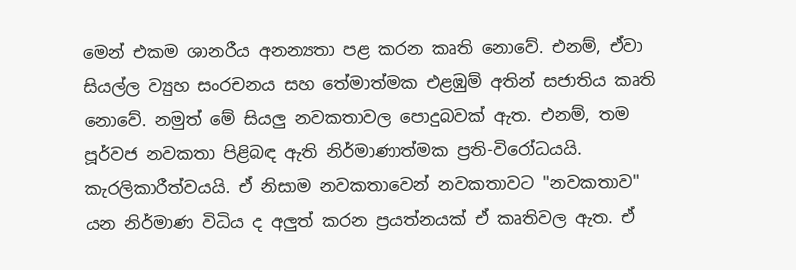මෙන් එකම ශානරීය අනන්‍යතා පළ කරන කෘති නොවේ. එනම්, ඒවා සියල්ල ව්‍යුහ සංරචනය සහ තේමාත්මක එළඹුම් අතින් සජාතිය කෘති නොවේ. නමුත් මේ සියලු නවකතාවල පොදුබවක් ඇත. එනම්, තම පූර්වජ නවකතා පිළිබඳ ඇති නිර්මාණාත්මක ප්‍රති-විරෝධයයි. කැරලිකාරීත්වයයි. ඒ නිසාම නවකතාවෙන් නවකතාවට "නවකතාව" යන නිර්මාණ විධිය ද අලුත් කරන ප්‍රයත්නයක් ඒ කෘතිවල ඇත. ඒ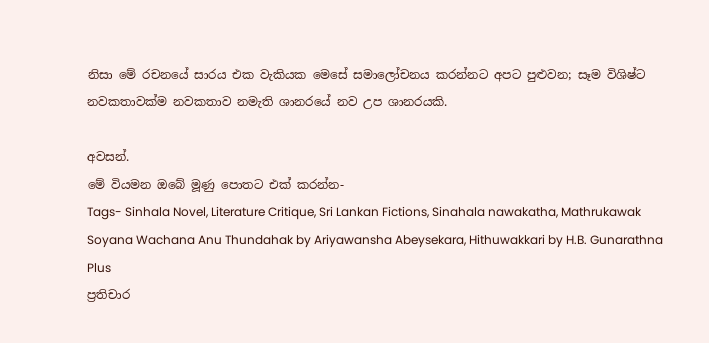නිසා මේ රචනයේ සාරය එක වැකියක මෙසේ සමාලෝචනය කරන්නට අපට පුළුවන; සෑම විශිෂ්ට නවකතාවක්ම නවකතාව නමැති ශානරයේ නව උප ශානරයකි.

අවසන්.
මේ වියමන ඔබේ මූණු පොතට එක් කරන්න-
Tags- Sinhala Novel, Literature Critique, Sri Lankan Fictions, Sinahala nawakatha, Mathrukawak Soyana Wachana Anu Thundahak by Ariyawansha Abeysekara, Hithuwakkari by H.B. Gunarathna
Plus
ප්‍රතිචාර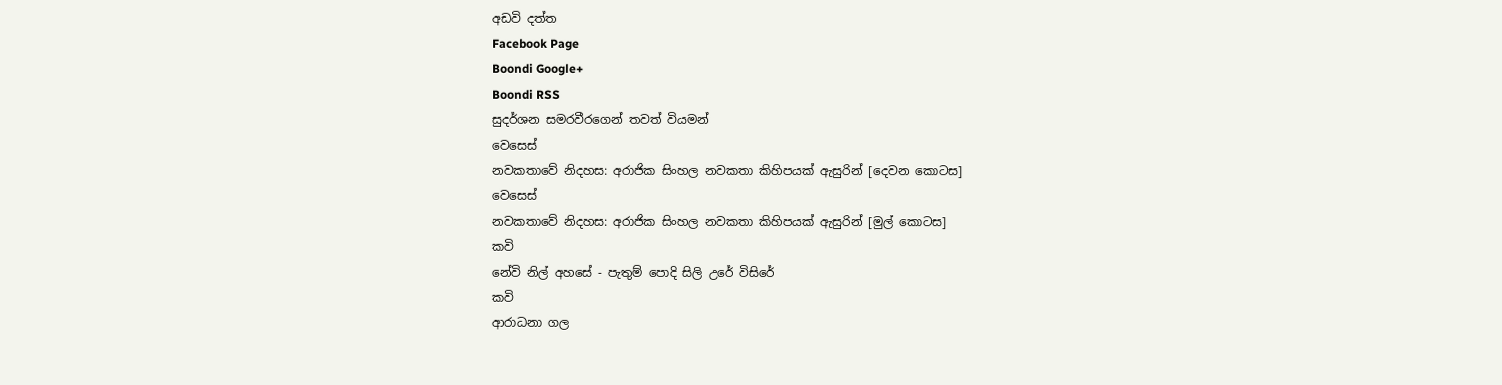අඩවි දත්ත
Facebook Page
Boondi Google+
Boondi RSS
සුදර්ශන සමරවීරගෙන් තවත් වියමන්
වෙසෙස්
නවකතාවේ නිදහස: අරාජික සිංහල නවකතා කිහිපයක් ඇසුරින් [දෙවන කොටස]
වෙසෙස්
නවකතාවේ නිදහස: අරාජික සිංහල නවකතා කිහිපයක් ඇසුරින් [මුල් කොටස]
කවි
නේවි නිල් අහසේ - පැතුම් පොදි සිලි උරේ විසිරේ
කවි
ආරාධනා ගල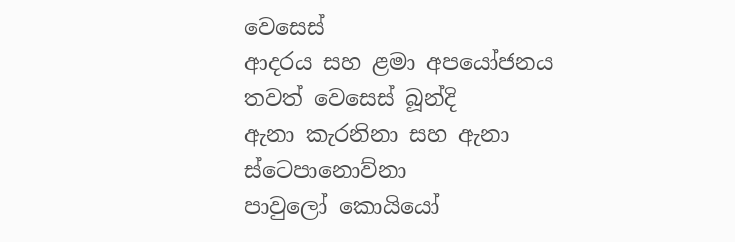වෙසෙස්
ආදරය සහ ළමා අපයෝජනය
තවත් වෙසෙස් බූන්දි
ඇනා කැරනිනා සහ ඇනා ස්ටෙපානොව්නා
පාවුලෝ කොයියෝ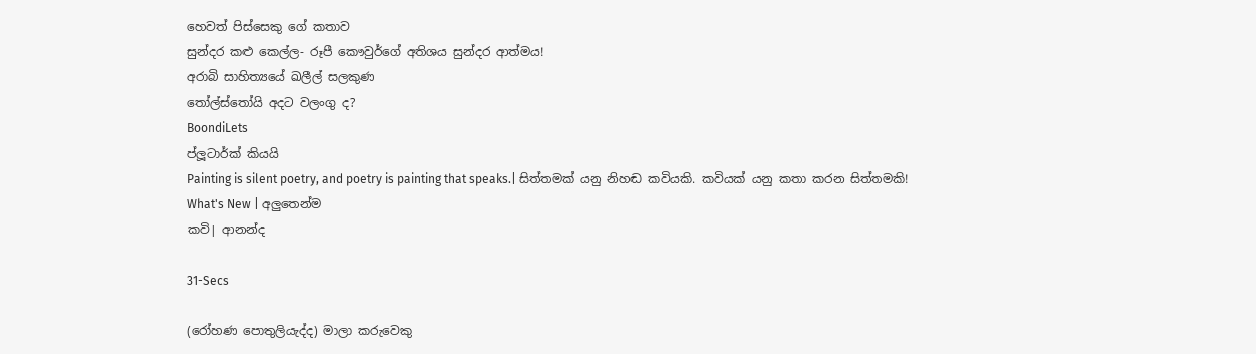හෙවත් පිස්සෙකු ගේ කතාව
සුන්දර කළු කෙල්ල- රූපී කෞවුර්ගේ අතිශය සුන්දර ආත්මය!
අරාබි සාහිත්‍යයේ ඛලීල් සලකුණ
තෝල්ස්තෝයි අදට වලංගු ද?
BoondiLets
ප්ලූටාර්ක් කියයි
Painting is silent poetry, and poetry is painting that speaks.| සිත්තමක් යනු නිහඬ කවියකි. කවියක් යනු කතා කරන සිත්තමකි!
What's New | අලුතෙන්ම
කවි| ආනන්ද

31-Secs

(රෝහණ පොතුලියැද්ද) මාලා කරුවෙකු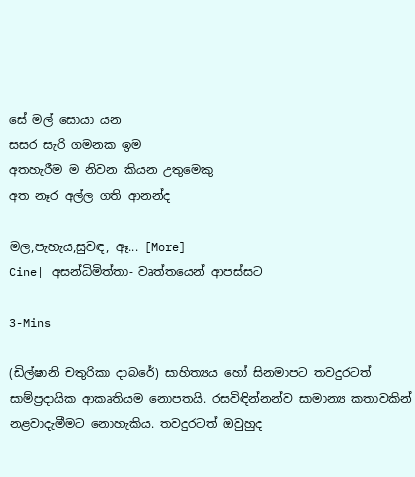සේ මල් සොයා යන
සසර සැරි ගමනක ඉම
අතහැරීම ම නිවන කියන උතුමෙකු
අත නෑර අල්ල ගති ආනන්ද

මල,පැහැය,සුවඳ, ඈ... [More]
Cine| අසන්ධිමිත්තා- වෘත්තයෙන් ආපස්සට

3-Mins

(ඩිල්ෂානි චතුරිකා දාබරේ) සාහිත්‍යය හෝ සිනමාපට තවදුරටත් සාම්ප්‍රදායික ආකෘතියම නොපතයි. රසවිඳින්නන්ව සාමාන්‍ය කතාවකින් නළවාදැමීමට නොහැකිය. තවදුරටත් ඔවුහුද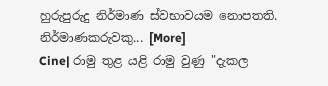හුරුපුරුදු නිර්මාණ ස්වභාවයම නොපතති. නිර්මාණකරුවකු... [More]
Cine| රාමු තුළ යළි රාමු වුණු "දැකල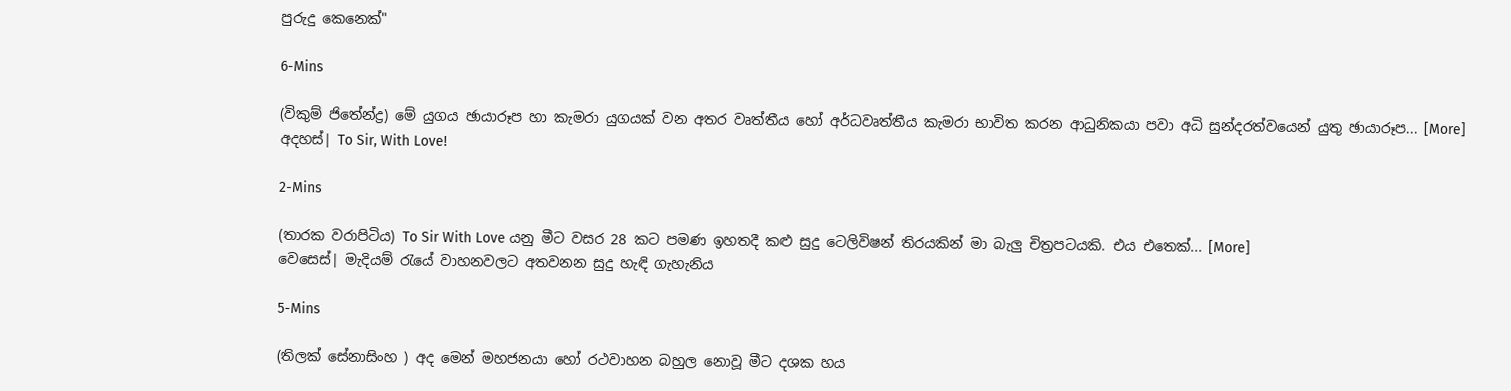පුරුදු කෙනෙක්"

6-Mins

(විකුම් ජිතේන්ද්‍ර) මේ යුගය ඡායාරූප හා කැමරා යුගයක් වන අතර වෘත්තීය හෝ අර්ධවෘත්තීය කැමරා භාවිත කරන ආධුනිකයා පවා අධි සුන්දරත්වයෙන් යුතු ඡායාරූප... [More]
අදහස්| To Sir, With Love!

2-Mins

(තාරක වරාපිටිය) To Sir With Love යනු මීට වසර 28 කට පමණ ඉහතදී කළු සුදු ටෙලිවිෂන් තිරයකින් මා බැලු චිත්‍රපටයකි. එය එතෙක්... [More]
වෙසෙස්| මැදියම් රැයේ වාහනවලට අතවනන සුදු හැඳි ගැහැනිය

5-Mins

(තිලක් සේනාසිංහ ) අද මෙන් මහජනයා හෝ රථවාහන බහුල නොවූ මීට දශක හය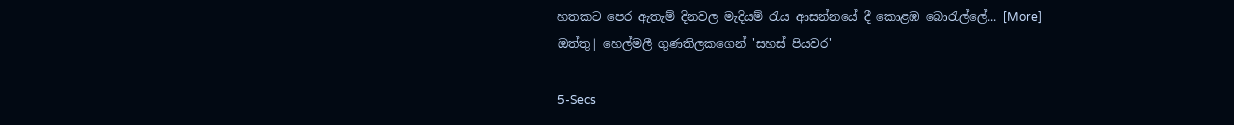හතකට පෙර ඇතැම් දිනවල මැදියම් රැය ආසන්නයේ දී කොළඹ බොරැල්ලේ... [More]
ඔත්තු| හෙල්මලී ගුණතිලකගෙන් 'සහස් පියවර'

5-Secs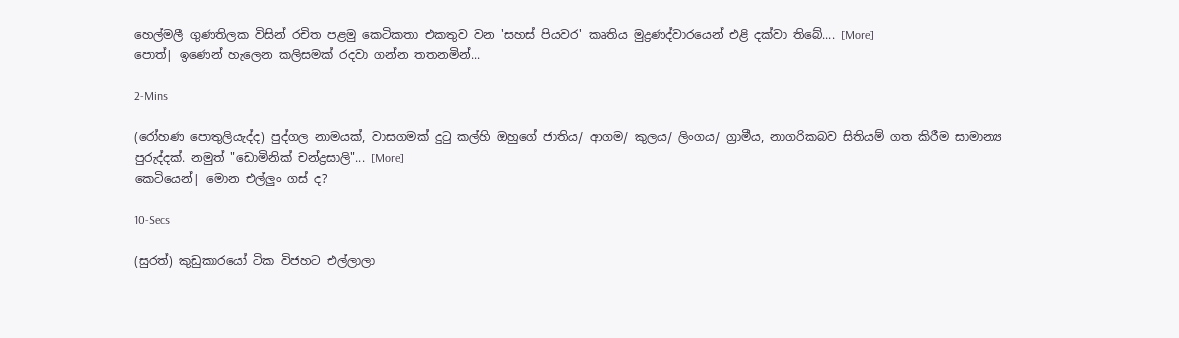හෙල්මලී ගුණතිලක විසින් රචිත පළමු කෙටිකතා එකතුව වන 'සහස් පියවර' කෘතිය මුද්‍රණද්වාරයෙන් එළි දක්වා තිබේ.... [More]
පොත්| ඉණෙන් හැලෙන කලිසමක් රදවා ගන්න තතනමින්...

2-Mins

(රෝහණ පොතුලියැද්ද) පුද්ගල නාමයක්, වාසගමක් දුටු කල්හි ඔහුගේ ජාතිය/ ආගම/ කුලය/ ලිංගය/ ග්‍රාමීය, නාගරිකබව සිතියම් ගත කිරීම සාමාන්‍ය පුරුද්දක්. නමුත් "ඩොමිනික් චන්ද්‍රසාලි"... [More]
කෙටියෙන්| මොන එල්ලුං ගස් ද?

10-Secs

(සුරත්) කුඩුකාරයෝ ටික විජහට එල්ලාලා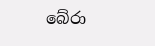බේරා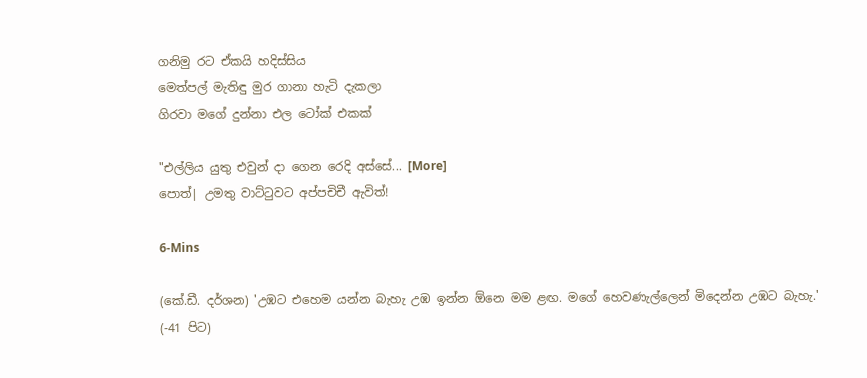ගනිමු රට ඒකයි හදිස්සිය
මෙත්පල් මැතිඳු මුර ගානා හැටි දැකලා
ගිරවා මගේ දුන්නා එල ටෝක් එකක්

"එල්ලිය යුතු එවුන් දා ගෙන රෙදි අස්සේ... [More]
පොත්| උමතු වාට්ටුවට අප්පචිචී ඇවිත්!

6-Mins

(කේ.ඩී. දර්ශන) 'උඹට එහෙම යන්න බැහැ උඹ ඉන්න ඕනෙ මම ළඟ. මගේ හෙවණැල්ලෙන් මිදෙන්න උඹට බැහැ.'
(-41 පිට)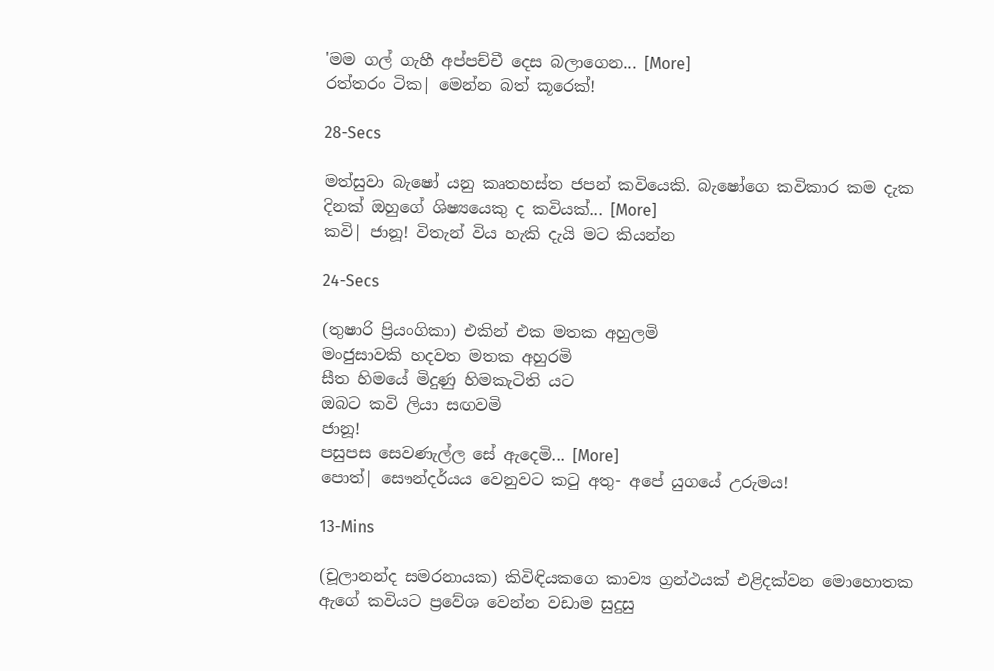'මම ගල් ගැහී අප්පච්චී දෙස බලාගෙන... [More]
රත්තරං ටික| මෙන්න බත් කූරෙක්!

28-Secs

මත්සුවා බැෂෝ යනු කෘතහස්ත ජපන් කවියෙකි. බැෂෝගෙ කවිකාර කම දැක දිනක් ඔහුගේ ශිෂ්‍යයෙකු ද කවියක්... [More]
කවි| ජානූ! විතැන් විය හැකි දැයි මට කියන්න

24-Secs

(තුෂාරි ප්‍රියංගිකා) එකින් එක මතක අහුලමි
මංජුසාවකි හදවත මතක අහුරමි
සීත හිමයේ මිදුණු හිමකැටිති යට
ඔබට කවි ලියා සඟවමි
ජානූ!
පසුපස සෙවණැල්ල සේ ඇදෙමි... [More]
පොත්| සෞන්දර්යය වෙනුවට කටු අතු- අපේ යුගයේ උරුමය!

13-Mins

(චූලානන්ද සමරනායක) කිවිඳියකගෙ කාව්‍ය ග්‍රන්ථයක් එළිදක්වන මොහොතක ඇගේ කවියට ප්‍රවේශ වෙන්න වඩාම සුදුසු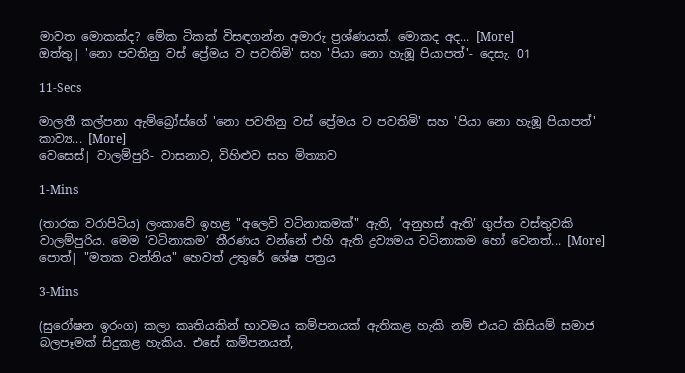මාවත මොකක්ද? මේක ටිකක් විසඳගන්න අමාරු ප්‍රශ්ණයක්. මොකද අද... [More]
ඔත්තු| 'නො පවතිනු වස් ප්‍රේමය ව පවතිමි' සහ 'පියා නො හැඹූ පියාපත්'- දෙසැ. 01

11-Secs

මාලතී කල්පනා ඇම්බ්‍රෝස්ගේ 'නො පවතිනු වස් ප්‍රේමය ව පවතිමි' සහ 'පියා නො හැඹූ පියාපත්' කාව්‍ය... [More]
වෙසෙස්| වාලම්පුරි- වාසනාව, විහිළුව සහ මිත්‍යාව

1-Mins

(තාරක වරාපිටිය) ලංකාවේ ඉහළ "අලෙවි වටිනාකමක්" ඇති, ‘අනුහස් ඇති’ ගුප්ත වස්තුවකි වාලම්පුරිය. මෙම ‘වටිනාකම’ තීරණය වන්නේ එහි ඇති ද්‍රව්‍යමය වටිනාකම හෝ වෙනත්... [More]
පොත්| "මතක වන්නිය" හෙවත් උතුරේ ශේෂ පත්‍රය

3-Mins

(සුරෝෂන ඉරංග) කලා කෘතියකින් භාවමය කම්පනයක් ඇතිකළ හැකි නම් එයට කිසියම් සමාජ බලපෑමක් සිදුකළ හැකිය. එසේ කම්පනයත්,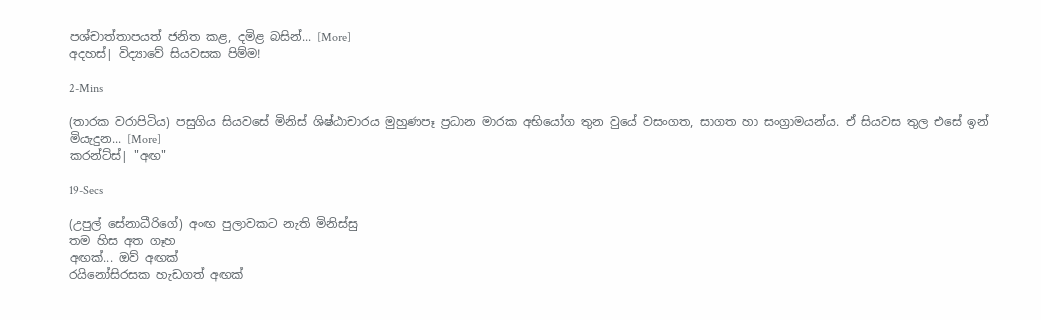පශ්චාත්තාපයත් ජනිත කළ, දමිළ බසින්... [More]
අදහස්| විද්‍යාවේ සියවසක පිම්ම!

2-Mins

(තාරක වරාපිටිය) පසුගිය සියවසේ මිනිස් ශිෂ්ඨාචාරය මුහුණපෑ ප්‍රධාන මාරක අභියෝග තුන වුයේ වසංගත, සාගත හා සංග්‍රාමයන්ය. ඒ සියවස තුල එසේ ඉන් මියැදුන... [More]
කරන්ට්ස්| "අඟ"

19-Secs

(උපුල් සේනාධීරිගේ) අංඟ පුලාවකට නැති මිනිස්සු
තම හිස අත ගෑහ
අඟක්... ඔව් අඟක්
රයිනෝසිරසක හැඩගත් අඟක්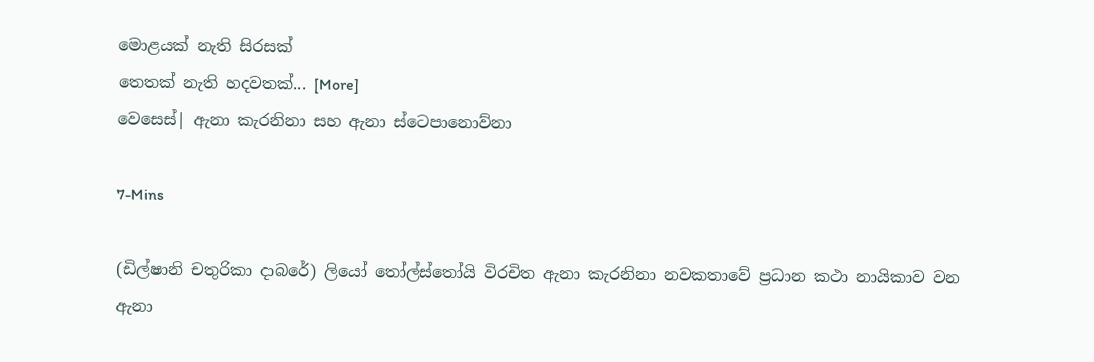මොළයක් නැති සිරසක්
තෙතක් නැති හදවතක්... [More]
වෙසෙස්| ඇනා කැරනිනා සහ ඇනා ස්ටෙපානොව්නා

7-Mins

(ඩිල්ෂානි චතුරිකා දාබරේ) ලියෝ තෝල්ස්තෝයි විරචිත ඇනා කැරනිනා නවකතාවේ ප්‍රධාන කථා නායිකාව වන ඇනා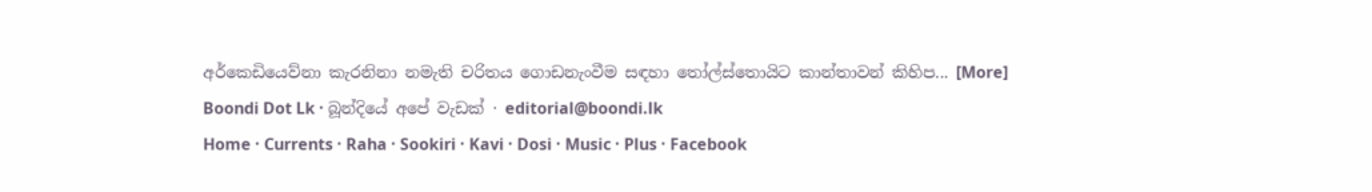අර්කෙඩියෙව්නා කැරනිනා නමැති චරිතය ගොඩනැංවීම සඳහා තෝල්ස්තොයිට කාන්තාවන් කිහිප... [More]
Boondi Dot Lk · බූන්දියේ අපේ වැඩක් · editorial@boondi.lk
Home · Currents · Raha · Sookiri · Kavi · Dosi · Music · Plus · Facebook